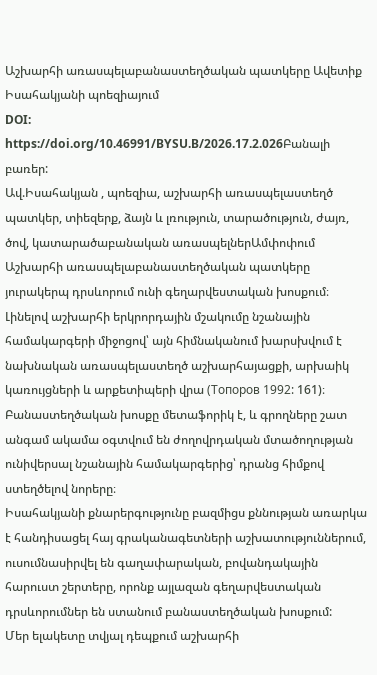Աշխարհի առասպելաբանաստեղծական պատկերը Ավետիք Իսահակյանի պոեզիայում
DOI:
https://doi.org/10.46991/BYSU.B/2026.17.2.026Բանալի բառեր:
Ավ.Իսահակյան , պոեզիա, աշխարհի առասպելաստեղծ պատկեր, տիեզերք, ձայն և լռություն, տարածություն, ժայռ, ծով, կատարածաբանական առասպելներԱմփոփում
Աշխարհի առասպելաբանաստեղծական պատկերը յուրակերպ դրսևորում ունի գեղարվեստական խոսքում։ Լինելով աշխարհի երկրորդային մշակումը նշանային համակարգերի միջոցով՝ այն հիմնականում խարսխվում է նախնական առասպելաստեղծ աշխարհայացքի, արխաիկ կառույցների և արքետիպերի վրա (Топоров 1992: 161)։ Բանաստեղծական խոսքը մետաֆորիկ է, և գրողները շատ անգամ ակամա օգտվում են ժողովրդական մտածողության ունիվերսալ նշանային համակարգերից՝ դրանց հիմքով ստեղծելով նորերը։
Իսահակյանի քնարերգությունը բազմիցս քննության առարկա է հանդիսացել հայ գրականագետների աշխատություններում, ուսումնասիրվել են գաղափարական, բովանդակային հարուստ շերտերը, որոնք այլազան գեղարվեստական դրսևորումներ են ստանում բանաստեղծական խոսքում:
Մեր ելակետը տվյալ դեպքում աշխարհի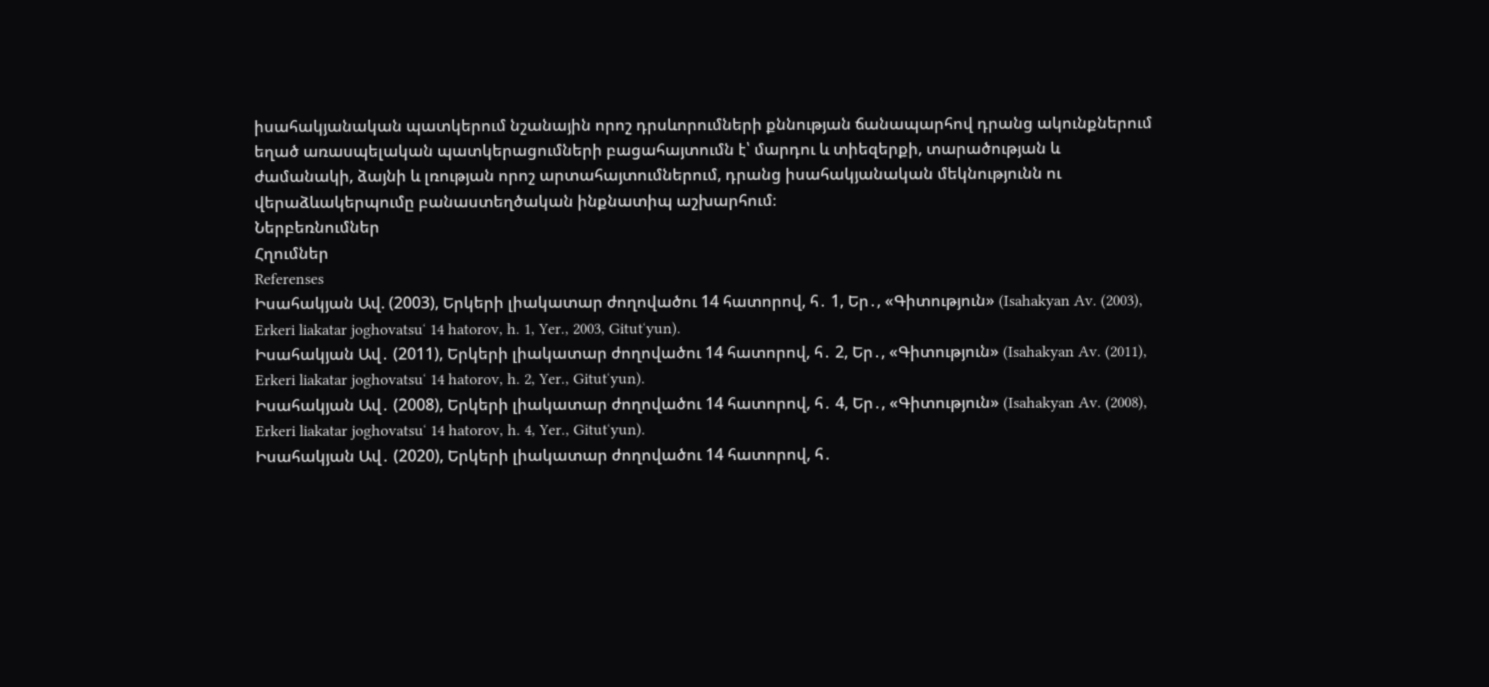իսահակյանական պատկերում նշանային որոշ դրսևորումների քննության ճանապարհով դրանց ակունքներում եղած առասպելական պատկերացումների բացահայտումն է՝ մարդու և տիեզերքի, տարածության և ժամանակի, ձայնի և լռության որոշ արտահայտումներում, դրանց իսահակյանական մեկնությունն ու վերաձևակերպումը բանաստեղծական ինքնատիպ աշխարհում։
Ներբեռնումներ
Հղումներ
Referenses
Իսահակյան Ավ. (2003), Երկերի լիակատար ժողովածու 14 հատորով, հ․ 1, Եր․, «Գիտություն» (Isahakyan Av. (2003), Erkeri liakatar joghovatsuʻ 14 hatorov, h. 1, Yer., 2003, Gitutʻyun).
Իսահակյան Ավ․ (2011), Երկերի լիակատար ժողովածու 14 հատորով, հ․ 2, Եր․, «Գիտություն» (Isahakyan Av. (2011), Erkeri liakatar joghovatsuʻ 14 hatorov, h. 2, Yer., Gitutʻyun).
Իսահակյան Ավ․ (2008), Երկերի լիակատար ժողովածու 14 հատորով, հ․ 4, Եր․, «Գիտություն» (Isahakyan Av. (2008), Erkeri liakatar joghovatsuʻ 14 hatorov, h. 4, Yer., Gitutʻyun).
Իսահակյան Ավ․ (2020), Երկերի լիակատար ժողովածու 14 հատորով, հ․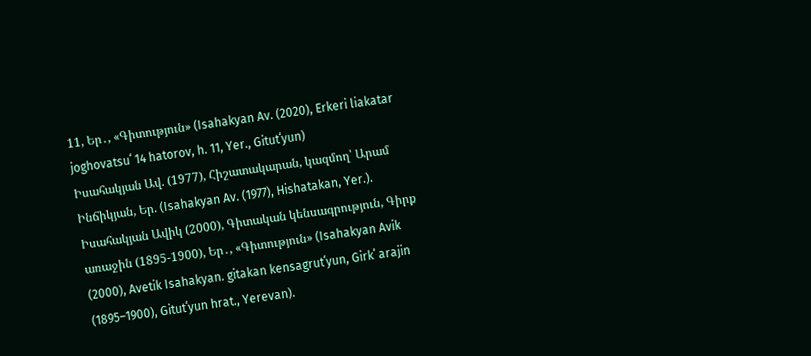11, Եր․, «Գիտություն» (Isahakyan Av. (2020), Erkeri liakatar joghovatsuʻ 14 hatorov, h. 11, Yer., Gitutʻyun)
Իսահակյան Ավ. (1977), Հիշատակարան, կազմող՝ Արամ Ինճիկյան, Եր. (Isahakyan Av. (1977), Hishatakan, Yer.).
Իսահակյան Ավիկ (2000), Գիտական կենսագրություն, Գիրք առաջին (1895-1900), Եր․, «Գիտություն» (Isahakyan Avik (2000), Avetik Isahakyan. gitakan kensagrutʻyun, Girkʻ arajin (1895–1900), Gitutʻyun hrat., Yerevan).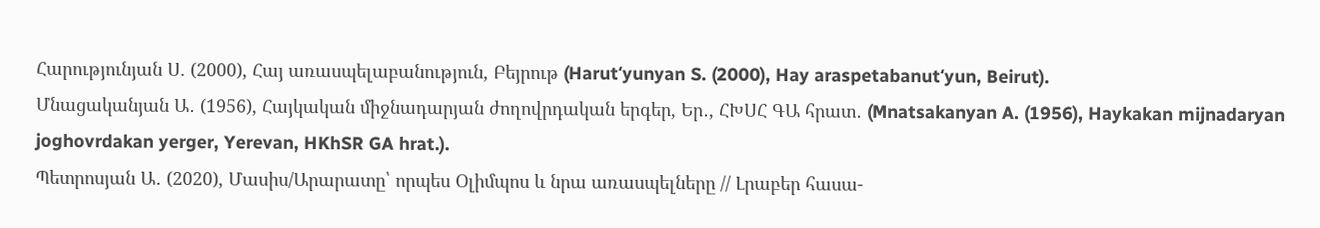Հարությունյան Ս. (2000), Հայ առասպելաբանություն, Բեյրութ (Harutʻyunyan S. (2000), Hay araspetabanutʻyun, Beirut).
Մնացականյան Ա․ (1956), Հայկական միջնադարյան ժողովրդական երգեր, Եր․, ՀԽՍՀ ԳԱ հրատ․ (Mnatsakanyan A. (1956), Haykakan mijnadaryan joghovrdakan yerger, Yerevan, HKhSR GA hrat.).
Պետրոսյան Ա․ (2020), Մասիս/Արարատը՝ որպես Օլիմպոս և նրա առասպելները // Լրաբեր հասա-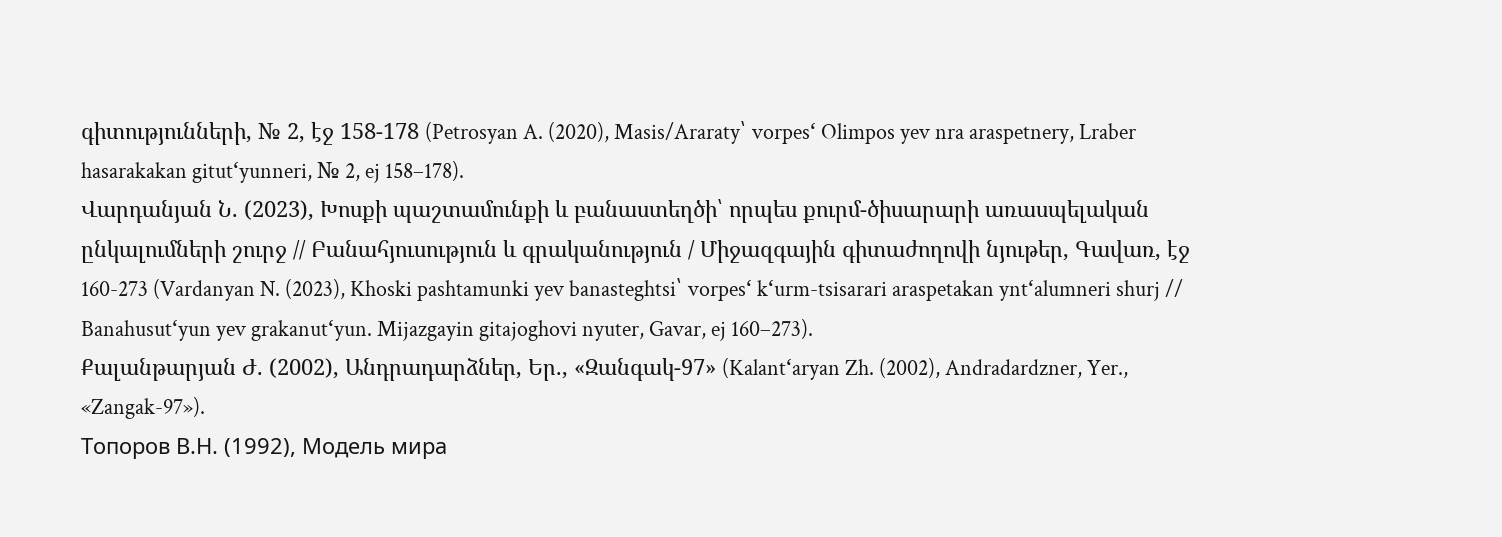գիտությունների, № 2, էջ 158-178 (Petrosyan A. (2020), Masis/Araraty՝ vorpesʻ Olimpos yev nra araspetnery, Lraber hasarakakan gitutʻyunneri, № 2, ej 158–178).
Վարդանյան Ն. (2023), Խոսքի պաշտամունքի և բանաստեղծի՝ որպես քուրմ-ծիսարարի առասպելական ընկալումների շուրջ // Բանահյուսություն և գրականություն / Միջազգային գիտաժողովի նյութեր, Գավառ, էջ 160-273 (Vardanyan N. (2023), Khoski pashtamunki yev banasteghtsi՝ vorpesʻ kʻurm-tsisarari araspetakan yntʻalumneri shurj // Banahusutʻyun yev grakanutʻyun. Mijazgayin gitajoghovi nyuter, Gavar, ej 160–273).
Քալանթարյան Ժ. (2002), Անդրադարձներ, Եր., «Զանգակ-97» (Kalantʻaryan Zh. (2002), Andradardzner, Yer., «Zangak-97»).
Топоров В.Н. (1992), Модель мира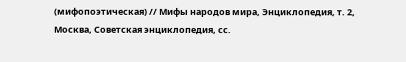(мифопоэтическая) // Мифы народов мира, Энциклопедия, т. 2, Москва, Советская энциклопедия, сс.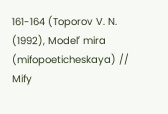161-164 (Toporov V. N. (1992), Modelʻ mira (mifopoeticheskaya) // Mify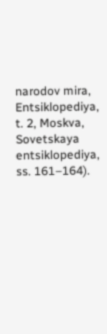narodov mira, Entsiklopediya, t. 2, Moskva, Sovetskaya entsiklopediya, ss. 161–164).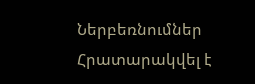Ներբեռնումներ
Հրատարակվել է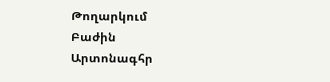Թողարկում
Բաժին
Արտոնագհր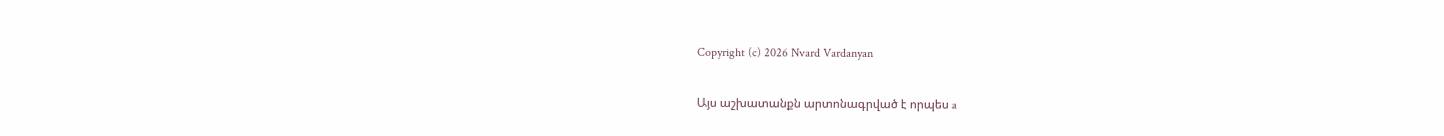Copyright (c) 2026 Nvard Vardanyan

Այս աշխատանքն արտոնագրված է որպես a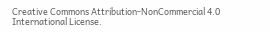Creative Commons Attribution-NonCommercial 4.0 International License.